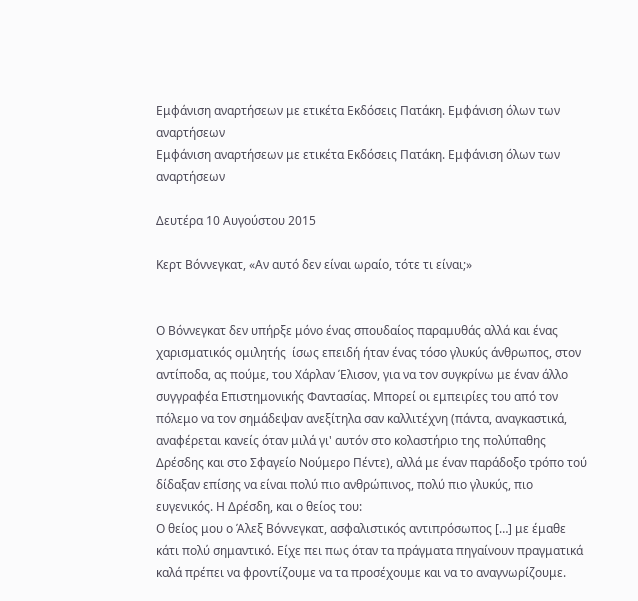Εμφάνιση αναρτήσεων με ετικέτα Εκδόσεις Πατάκη. Εμφάνιση όλων των αναρτήσεων
Εμφάνιση αναρτήσεων με ετικέτα Εκδόσεις Πατάκη. Εμφάνιση όλων των αναρτήσεων

Δευτέρα 10 Αυγούστου 2015

Κερτ Βόννεγκατ, «Αν αυτό δεν είναι ωραίο, τότε τι είναι;»


Ο Βόννεγκατ δεν υπήρξε μόνο ένας σπουδαίος παραμυθάς αλλά και ένας χαρισματικός ομιλητής  ίσως επειδή ήταν ένας τόσο γλυκύς άνθρωπος, στον αντίποδα, ας πούμε, του Χάρλαν Έλισον, για να τον συγκρίνω με έναν άλλο συγγραφέα Επιστημονικής Φαντασίας. Μπορεί οι εμπειρίες του από τον πόλεμο να τον σημάδεψαν ανεξίτηλα σαν καλλιτέχνη (πάντα, αναγκαστικά, αναφέρεται κανείς όταν μιλά γι' αυτόν στο κολαστήριο της πολύπαθης Δρέσδης και στο Σφαγείο Νούμερο Πέντε), αλλά με έναν παράδοξο τρόπο τού δίδαξαν επίσης να είναι πολύ πιο ανθρώπινος, πολύ πιο γλυκύς, πιο ευγενικός. Η Δρέσδη, και ο θείος του:
Ο θείος μου ο Άλεξ Βόννεγκατ, ασφαλιστικός αντιπρόσωπος […] με έμαθε κάτι πολύ σημαντικό. Είχε πει πως όταν τα πράγματα πηγαίνουν πραγματικά καλά πρέπει να φροντίζουμε να τα προσέχουμε και να το αναγνωρίζουμε.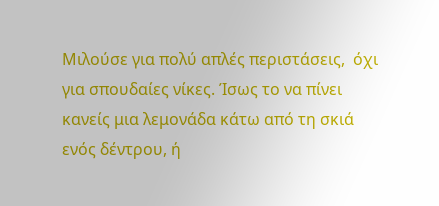Μιλούσε για πολύ απλές περιστάσεις,  όχι για σπουδαίες νίκες. Ίσως το να πίνει κανείς μια λεμονάδα κάτω από τη σκιά ενός δέντρου, ή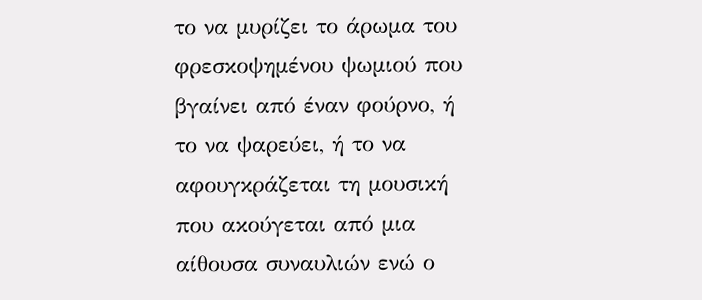το να μυρίζει το άρωμα του φρεσκοψημένου ψωμιού που βγαίνει από έναν φούρνο, ή το να ψαρεύει, ή το να αφουγκράζεται τη μουσική που ακούγεται από μια αίθουσα συναυλιών ενώ ο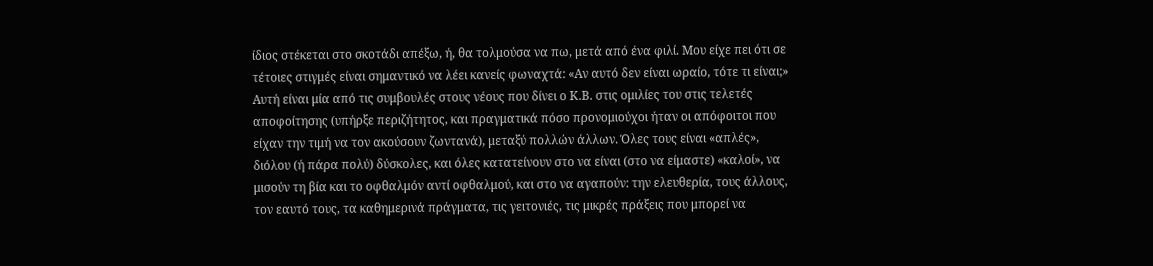ίδιος στέκεται στο σκοτάδι απέξω, ή, θα τολμούσα να πω, μετά από ένα φιλί. Μου είχε πει ότι σε τέτοιες στιγμές είναι σημαντικό να λέει κανείς φωναχτά: «Αν αυτό δεν είναι ωραίο, τότε τι είναι;»
Αυτή είναι μία από τις συμβουλές στους νέους που δίνει ο Κ.Β. στις ομιλίες του στις τελετές αποφοίτησης (υπήρξε περιζήτητος, και πραγματικά πόσο προνομιούχοι ήταν οι απόφοιτοι που είχαν την τιμή να τον ακούσουν ζωντανά), μεταξύ πολλών άλλων. Όλες τους είναι «απλές», διόλου (ή πάρα πολύ) δύσκολες, και όλες κατατείνουν στο να είναι (στο να είμαστε) «καλοί», να μισούν τη βία και το οφθαλμόν αντί οφθαλμού, και στο να αγαπούν: την ελευθερία, τους άλλους, τον εαυτό τους, τα καθημερινά πράγματα, τις γειτονιές, τις μικρές πράξεις που μπορεί να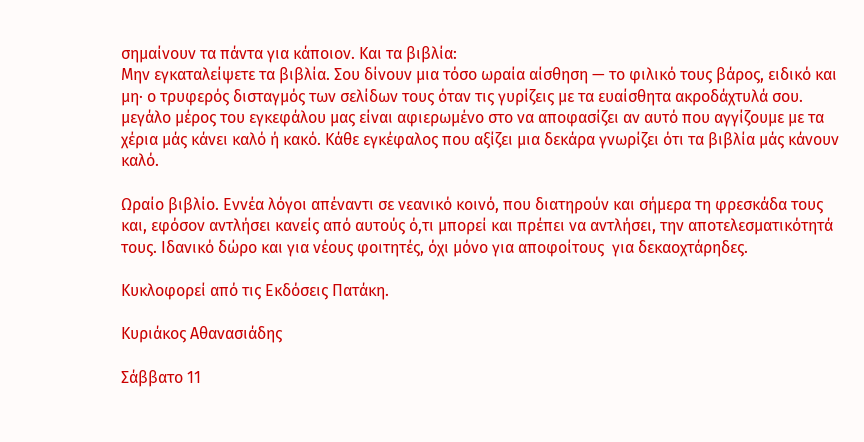σημαίνουν τα πάντα για κάποιον. Και τα βιβλία:
Μην εγκαταλείψετε τα βιβλία. Σου δίνουν μια τόσο ωραία αίσθηση — το φιλικό τους βάρος, ειδικό και μη· ο τρυφερός δισταγμός των σελίδων τους όταν τις γυρίζεις με τα ευαίσθητα ακροδάχτυλά σου. μεγάλο μέρος του εγκεφάλου μας είναι αφιερωμένο στο να αποφασίζει αν αυτό που αγγίζουμε με τα χέρια μάς κάνει καλό ή κακό. Κάθε εγκέφαλος που αξίζει μια δεκάρα γνωρίζει ότι τα βιβλία μάς κάνουν καλό.

Ωραίο βιβλίο. Εννέα λόγοι απέναντι σε νεανικό κοινό, που διατηρούν και σήμερα τη φρεσκάδα τους και, εφόσον αντλήσει κανείς από αυτούς ό,τι μπορεί και πρέπει να αντλήσει, την αποτελεσματικότητά τους. Ιδανικό δώρο και για νέους φοιτητές, όχι μόνο για αποφοίτους  για δεκαοχτάρηδες.

Κυκλοφορεί από τις Εκδόσεις Πατάκη.

Κυριάκος Αθανασιάδης

Σάββατο 11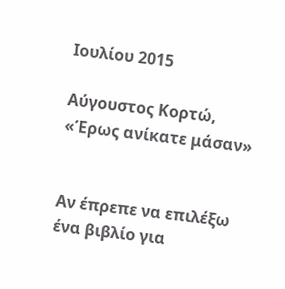Ιουλίου 2015

Αύγουστος Κορτώ, «Έρως ανίκατε μάσαν»


Αν έπρεπε να επιλέξω ένα βιβλίο για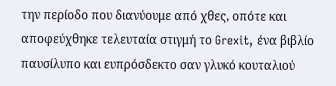την περίοδο που διανύουμε από χθες, οπότε και αποφεύχθηκε τελευταία στιγμή το Grexit, ένα βιβλίο παυσίλυπο και ευπρόσδεκτο σαν γλυκό κουταλιού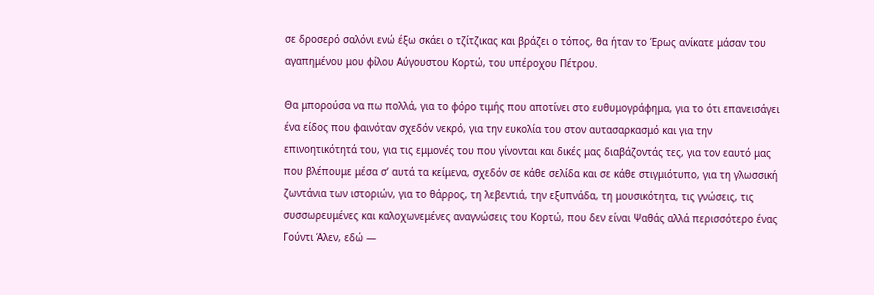σε δροσερό σαλόνι ενώ έξω σκάει ο τζίτζικας και βράζει ο τόπος, θα ήταν το Έρως ανίκατε μάσαν του αγαπημένου μου φίλου Αύγουστου Κορτώ, του υπέροχου Πέτρου.

Θα μπορούσα να πω πολλά, για το φόρο τιμής που αποτίνει στο ευθυμογράφημα, για το ότι επανεισάγει ένα είδος που φαινόταν σχεδόν νεκρό, για την ευκολία του στον αυτασαρκασμό και για την επινοητικότητά του, για τις εμμονές του που γίνονται και δικές μας διαβάζοντάς τες, για τον εαυτό μας που βλέπουμε μέσα σ’ αυτά τα κείμενα, σχεδόν σε κάθε σελίδα και σε κάθε στιγμιότυπο, για τη γλωσσική ζωντάνια των ιστοριών, για το θάρρος, τη λεβεντιά, την εξυπνάδα, τη μουσικότητα, τις γνώσεις, τις συσσωρευμένες και καλοχωνεμένες αναγνώσεις του Κορτώ, που δεν είναι Ψαθάς αλλά περισσότερο ένας Γούντι Άλεν, εδώ —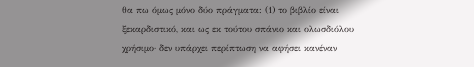θα πω όμως μόνο δύο πράγματα: (1) το βιβλίο είναι ξεκαρδιστικό, και ως εκ τούτου σπάνιο και ολωσδιόλου χρήσιμο· δεν υπάρχει περίπτωση να αφήσει κανέναν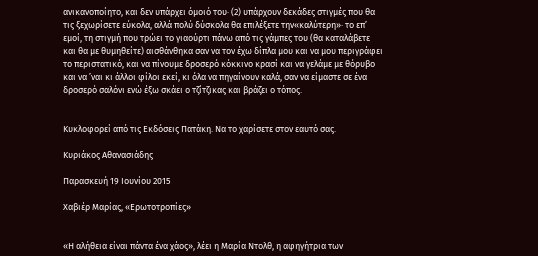ανικανοποίητο, και δεν υπάρχει όμοιό του· (2) υπάρχουν δεκάδες στιγμές που θα τις ξεχωρίσετε εύκολα, αλλά πολύ δύσκολα θα επιλέξετε την«καλύτερη»· το επ’ εμοί, τη στιγμή που τρώει το γιαούρτι πάνω από τις γάμπες του (θα καταλάβετε και θα με θυμηθείτε) αισθάνθηκα σαν να τον έχω δίπλα μου και να μου περιγράφει το περιστατικό, και να πίνουμε δροσερό κόκκινο κρασί και να γελάμε με θόρυβο και να ’ναι κι άλλοι φίλοι εκεί, κι όλα να πηγαίνουν καλά, σαν να είμαστε σε ένα δροσερό σαλόνι ενώ έξω σκάει ο τζίτζικας και βράζει ο τόπος.


Κυκλοφορεί από τις Εκδόσεις Πατάκη. Να το χαρίσετε στον εαυτό σας.

Κυριάκος Αθανασιάδης

Παρασκευή 19 Ιουνίου 2015

Χαβιέρ Μαρίας, «Ερωτοτροπίες»


«Η αλήθεια είναι πάντα ένα χάος», λέει η Μαρία Ντολθ, η αφηγήτρια των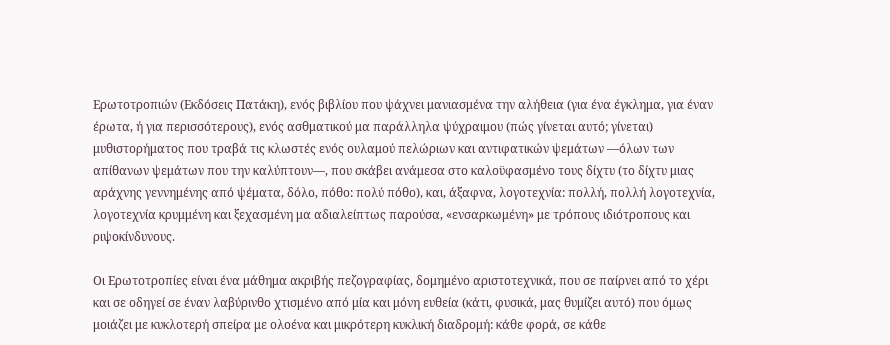Ερωτοτροπιών (Εκδόσεις Πατάκη), ενός βιβλίου που ψάχνει μανιασμένα την αλήθεια (για ένα έγκλημα, για έναν έρωτα, ή για περισσότερους), ενός ασθματικού μα παράλληλα ψύχραιμου (πώς γίνεται αυτό; γίνεται) μυθιστορήματος που τραβά τις κλωστές ενός ουλαμού πελώριων και αντιφατικών ψεμάτων —όλων των απίθανων ψεμάτων που την καλύπτουν—, που σκάβει ανάμεσα στο καλοϋφασμένο τους δίχτυ (το δίχτυ μιας αράχνης γεννημένης από ψέματα, δόλο, πόθο: πολύ πόθο), και, άξαφνα, λογοτεχνία: πολλή, πολλή λογοτεχνία, λογοτεχνία κρυμμένη και ξεχασμένη μα αδιαλείπτως παρούσα, «ενσαρκωμένη» με τρόπους ιδιότροπους και ριψοκίνδυνους.

Οι Ερωτοτροπίες είναι ένα μάθημα ακριβής πεζογραφίας, δομημένο αριστοτεχνικά, που σε παίρνει από το χέρι και σε οδηγεί σε έναν λαβύρινθο χτισμένο από μία και μόνη ευθεία (κάτι, φυσικά, μας θυμίζει αυτό) που όμως μοιάζει με κυκλοτερή σπείρα με ολοένα και μικρότερη κυκλική διαδρομή: κάθε φορά, σε κάθε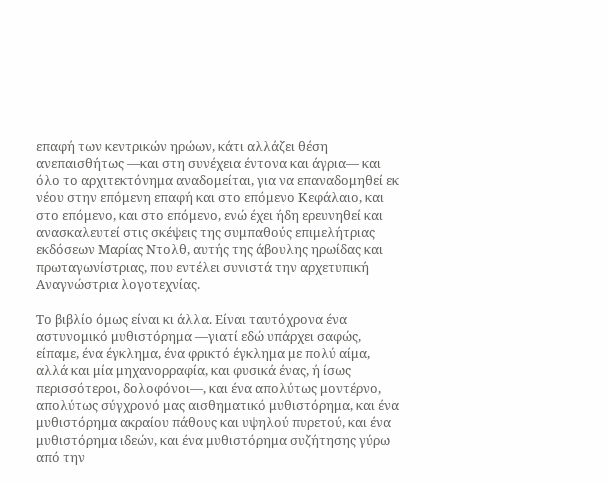επαφή των κεντρικών ηρώων, κάτι αλλάζει θέση ανεπαισθήτως —και στη συνέχεια έντονα και άγρια— και όλο το αρχιτεκτόνημα αναδομείται, για να επαναδομηθεί εκ νέου στην επόμενη επαφή και στο επόμενο Κεφάλαιο, και στο επόμενο, και στο επόμενο, ενώ έχει ήδη ερευνηθεί και ανασκαλευτεί στις σκέψεις της συμπαθούς επιμελήτριας εκδόσεων Μαρίας Ντολθ, αυτής της άβουλης ηρωίδας και πρωταγωνίστριας, που εντέλει συνιστά την αρχετυπική Αναγνώστρια λογοτεχνίας.

Το βιβλίο όμως είναι κι άλλα. Είναι ταυτόχρονα ένα αστυνομικό μυθιστόρημα —γιατί εδώ υπάρχει σαφώς, είπαμε, ένα έγκλημα, ένα φρικτό έγκλημα με πολύ αίμα, αλλά και μία μηχανορραφία, και φυσικά ένας, ή ίσως περισσότεροι, δολοφόνοι—, και ένα απολύτως μοντέρνο, απολύτως σύγχρονό μας αισθηματικό μυθιστόρημα, και ένα μυθιστόρημα ακραίου πάθους και υψηλού πυρετού, και ένα μυθιστόρημα ιδεών, και ένα μυθιστόρημα συζήτησης γύρω από την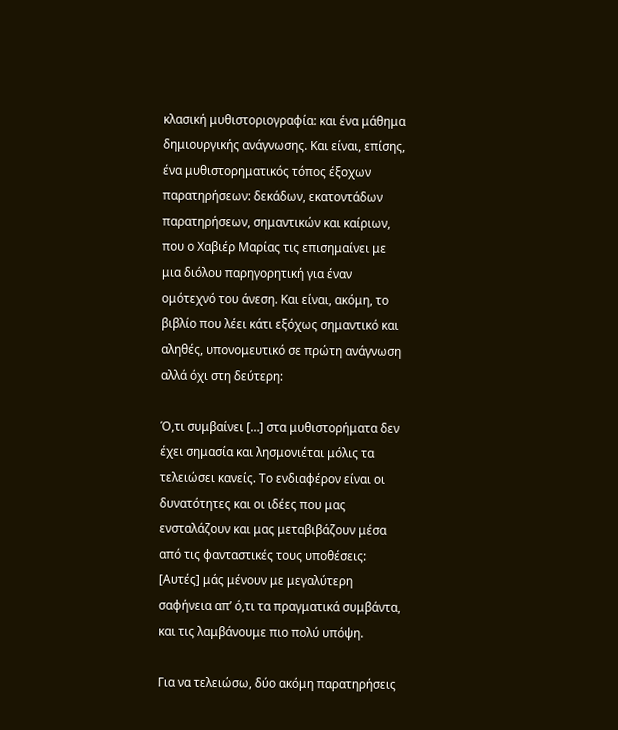κλασική μυθιστοριογραφία: και ένα μάθημα δημιουργικής ανάγνωσης. Και είναι, επίσης, ένα μυθιστορηματικός τόπος έξοχων παρατηρήσεων: δεκάδων, εκατοντάδων παρατηρήσεων, σημαντικών και καίριων, που ο Χαβιέρ Μαρίας τις επισημαίνει με μια διόλου παρηγορητική για έναν ομότεχνό του άνεση. Και είναι, ακόμη, το βιβλίο που λέει κάτι εξόχως σημαντικό και αληθές, υπονομευτικό σε πρώτη ανάγνωση αλλά όχι στη δεύτερη:

Ό,τι συμβαίνει […] στα μυθιστορήματα δεν έχει σημασία και λησμονιέται μόλις τα τελειώσει κανείς. Το ενδιαφέρον είναι οι δυνατότητες και οι ιδέες που μας ενσταλάζουν και μας μεταβιβάζουν μέσα από τις φανταστικές τους υποθέσεις: [Αυτές] μάς μένουν με μεγαλύτερη σαφήνεια απ’ ό,τι τα πραγματικά συμβάντα, και τις λαμβάνουμε πιο πολύ υπόψη.

Για να τελειώσω, δύο ακόμη παρατηρήσεις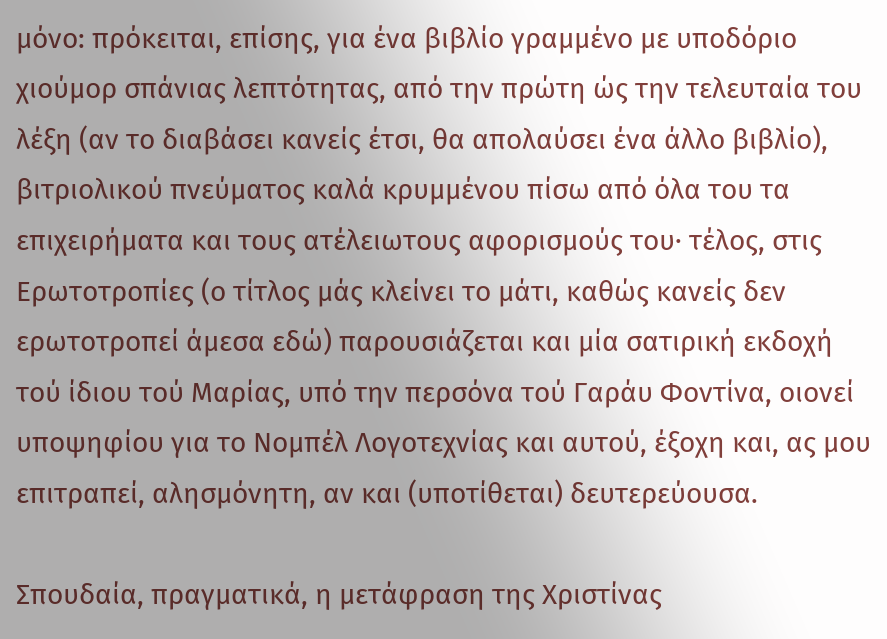μόνο: πρόκειται, επίσης, για ένα βιβλίο γραμμένο με υποδόριο χιούμορ σπάνιας λεπτότητας, από την πρώτη ώς την τελευταία του λέξη (αν το διαβάσει κανείς έτσι, θα απολαύσει ένα άλλο βιβλίο), βιτριολικού πνεύματος καλά κρυμμένου πίσω από όλα του τα επιχειρήματα και τους ατέλειωτους αφορισμούς του· τέλος, στις Ερωτοτροπίες (ο τίτλος μάς κλείνει το μάτι, καθώς κανείς δεν ερωτοτροπεί άμεσα εδώ) παρουσιάζεται και μία σατιρική εκδοχή τού ίδιου τού Μαρίας, υπό την περσόνα τού Γαράυ Φοντίνα, οιονεί υποψηφίου για το Νομπέλ Λογοτεχνίας και αυτού, έξοχη και, ας μου επιτραπεί, αλησμόνητη, αν και (υποτίθεται) δευτερεύουσα.

Σπουδαία, πραγματικά, η μετάφραση της Χριστίνας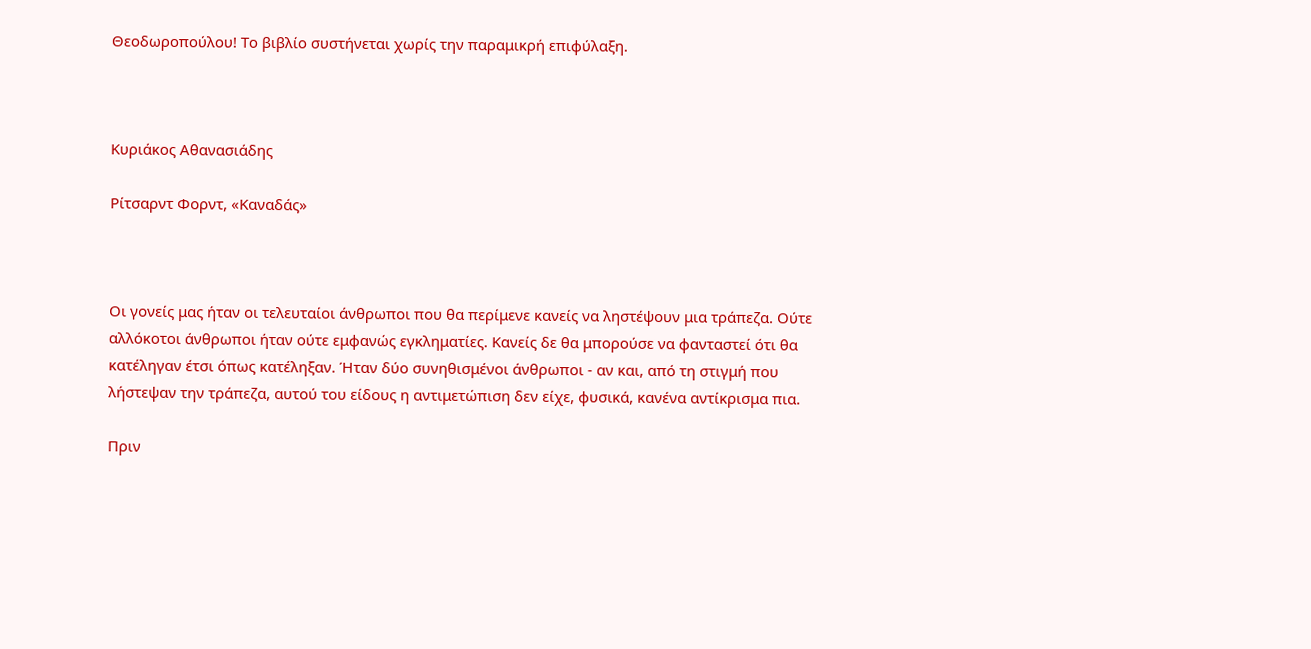Θεοδωροπούλου! Το βιβλίο συστήνεται χωρίς την παραμικρή επιφύλαξη.



Κυριάκος Αθανασιάδης

Ρίτσαρντ Φορντ, «Καναδάς»



Οι γονείς μας ήταν οι τελευταίοι άνθρωποι που θα περίμενε κανείς να ληστέψουν μια τράπεζα. Ούτε αλλόκοτοι άνθρωποι ήταν ούτε εμφανώς εγκληματίες. Κανείς δε θα μπορούσε να φανταστεί ότι θα κατέληγαν έτσι όπως κατέληξαν. Ήταν δύο συνηθισμένοι άνθρωποι - αν και, από τη στιγμή που λήστεψαν την τράπεζα, αυτού του είδους η αντιμετώπιση δεν είχε, φυσικά, κανένα αντίκρισμα πια.

Πριν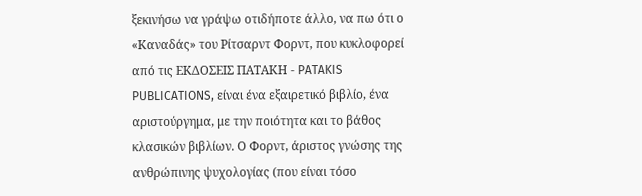ξεκινήσω να γράψω οτιδήποτε άλλο, να πω ότι ο «Καναδάς» του Ρίτσαρντ Φορντ, που κυκλοφορεί από τις ΕΚΔΟΣΕΙΣ ΠΑΤΑΚΗ - PATAKIS PUBLICATIONS, είναι ένα εξαιρετικό βιβλίο, ένα αριστούργημα, με την ποιότητα και το βάθος κλασικών βιβλίων. Ο Φορντ, άριστος γνώσης της ανθρώπινης ψυχολογίας (που είναι τόσο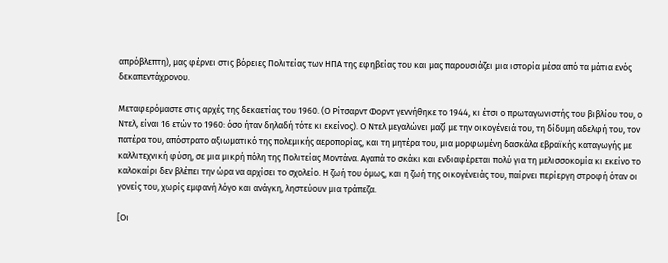απρόβλεπτη), μας φέρνει στις βόρειες Πολιτείας των ΗΠΑ της εφηβείας του και μας παρουσιάζει μια ιστορία μέσα από τα μάτια ενός δεκαπεντάχρονου.

Μεταφερόμαστε στις αρχές της δεκαετίας του 1960. (Ο Ρίτσαρντ Φορντ γεννήθηκε το 1944, κι έτσι ο πρωταγωνιστής του βιβλίου του, ο Ντελ, είναι 16 ετών το 1960: όσο ήταν δηλαδή τότε κι εκείνος). Ο Ντελ μεγαλώνει μαζί με την οικογένειά του, τη δίδυμη αδελφή του, τον πατέρα του, απόστρατο αξιωματικό της πολεμικής αεροπορίας, και τη μητέρα του, μια μορφωμένη δασκάλα εβραϊκής καταγωγής με καλλιτεχνική φύση, σε μια μικρή πόλη της Πολιτείας Μοντάνα. Αγαπά το σκάκι και ενδιαφέρεται πολύ για τη μελισσοκομία κι εκείνο το καλοκαίρι δεν βλέπει την ώρα να αρχίσει το σχολείο. Η ζωή του όμως, και η ζωή της οικογένειάς του, παίρνει περίεργη στροφή όταν οι γονείς του, χωρίς εμφανή λόγο και ανάγκη, ληστεύουν μια τράπεζα.

[Οι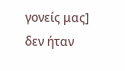γονείς μας] δεν ήταν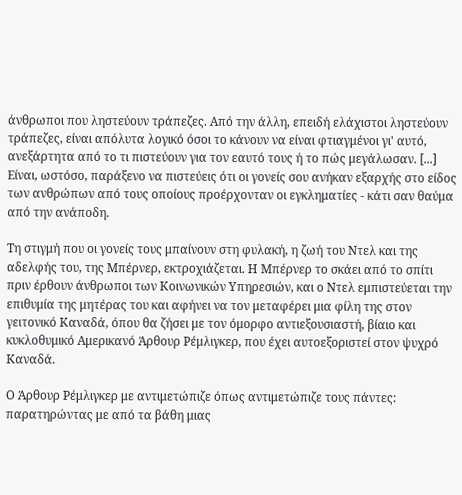άνθρωποι που ληστεύουν τράπεζες. Από την άλλη, επειδή ελάχιστοι ληστεύουν τράπεζες, είναι απόλυτα λογικό όσοι το κάνουν να είναι φτιαγμένοι γι' αυτό, ανεξάρτητα από το τι πιστεύουν για τον εαυτό τους ή το πώς μεγάλωσαν. [...] Είναι, ωστόσο, παράξενο να πιστεύεις ότι οι γονείς σου ανήκαν εξαρχής στο είδος των ανθρώπων από τους οποίους προέρχονταν οι εγκληματίες - κάτι σαν θαύμα από την ανάποδη.

Τη στιγμή που οι γονείς τους μπαίνουν στη φυλακή, η ζωή του Ντελ και της αδελφής του, της Μπέρνερ, εκτροχιάζεται. Η Μπέρνερ το σκάει από το σπίτι πριν έρθουν άνθρωποι των Κοινωνικών Υπηρεσιών, και ο Ντελ εμπιστεύεται την επιθυμία της μητέρας του και αφήνει να τον μεταφέρει μια φίλη της στον γειτονικό Καναδά, όπου θα ζήσει με τον όμορφο αντιεξουσιαστή, βίαιο και κυκλοθυμικό Αμερικανό Άρθουρ Ρέμλιγκερ, που έχει αυτοεξοριστεί στον ψυχρό Καναδά.

Ο Άρθουρ Ρέμλιγκερ με αντιμετώπιζε όπως αντιμετώπιζε τους πάντες: παρατηρώντας με από τα βάθη μιας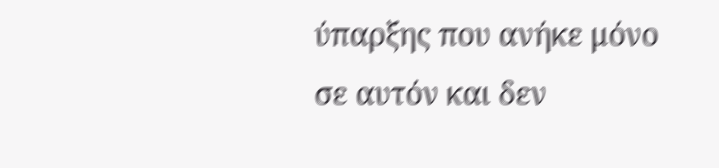ύπαρξης που ανήκε μόνο σε αυτόν και δεν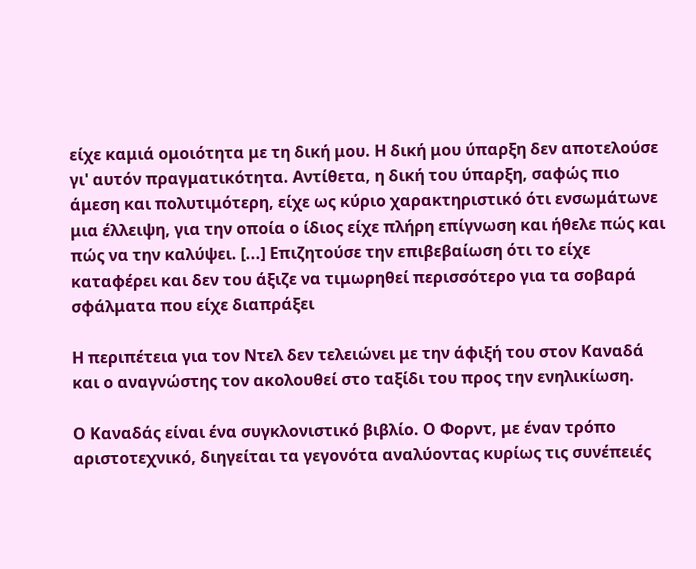είχε καμιά ομοιότητα με τη δική μου. Η δική μου ύπαρξη δεν αποτελούσε γι' αυτόν πραγματικότητα. Αντίθετα, η δική του ύπαρξη, σαφώς πιο άμεση και πολυτιμότερη, είχε ως κύριο χαρακτηριστικό ότι ενσωμάτωνε μια έλλειψη, για την οποία ο ίδιος είχε πλήρη επίγνωση και ήθελε πώς και πώς να την καλύψει. [...] Επιζητούσε την επιβεβαίωση ότι το είχε καταφέρει και δεν του άξιζε να τιμωρηθεί περισσότερο για τα σοβαρά σφάλματα που είχε διαπράξει

Η περιπέτεια για τον Ντελ δεν τελειώνει με την άφιξή του στον Καναδά και ο αναγνώστης τον ακολουθεί στο ταξίδι του προς την ενηλικίωση.

Ο Καναδάς είναι ένα συγκλονιστικό βιβλίο. Ο Φορντ, με έναν τρόπο αριστοτεχνικό, διηγείται τα γεγονότα αναλύοντας κυρίως τις συνέπειές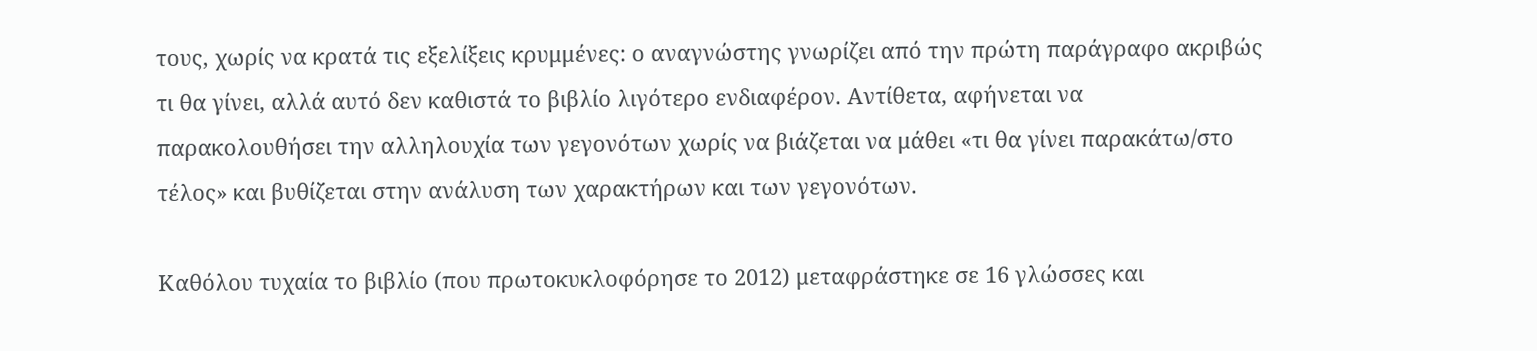τους, χωρίς να κρατά τις εξελίξεις κρυμμένες: ο αναγνώστης γνωρίζει από την πρώτη παράγραφο ακριβώς τι θα γίνει, αλλά αυτό δεν καθιστά το βιβλίο λιγότερο ενδιαφέρον. Αντίθετα, αφήνεται να παρακολουθήσει την αλληλουχία των γεγονότων χωρίς να βιάζεται να μάθει «τι θα γίνει παρακάτω/στο τέλος» και βυθίζεται στην ανάλυση των χαρακτήρων και των γεγονότων.

Καθόλου τυχαία το βιβλίο (που πρωτοκυκλοφόρησε το 2012) μεταφράστηκε σε 16 γλώσσες και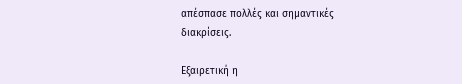απέσπασε πολλές και σημαντικές διακρίσεις.

Εξαιρετική η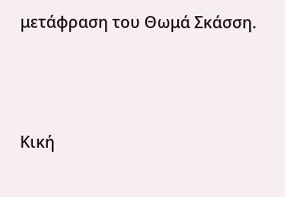μετάφραση του Θωμά Σκάσση.



Κική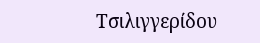Τσιλιγγερίδου